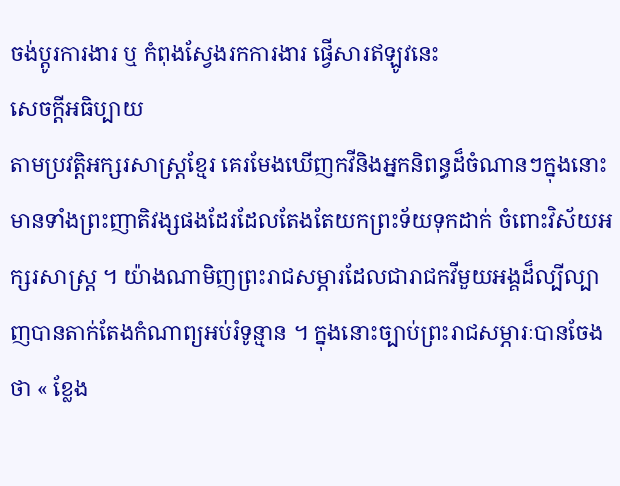ចង់ប្តូរការងារ ឬ កំពុងស្វែងរកការងារ ផ្វើសារឥឡូវនេះ
សេចក្តីអធិប្បាយ
តាមប្រវត្តិអក្សរសាស្រ្តខ្មែរ គេរមែងឃើញកវីនិងអ្នកនិពន្ធដ៏ចំណានៗក្នុងនោះមានទាំងព្រះញាតិវង្សផងដែរដែលតែងតែយកព្រះទ័យទុកដាក់ ចំពោះវិស័យអក្សរសាស្រ្ត ។ យ៉ាងណាមិញព្រះរាជសម្ភារដែលជារាជកវីមួយអង្គដ៏ល្បីល្បាញបានតាក់តែងកំណាព្យអប់រំទូន្មាន ។ ក្នុងនោះច្បាប់ព្រះរាជសម្ភារៈបានចែងថា « ខ្លែង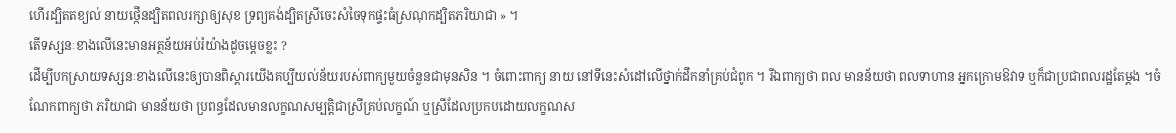ហើរដ្បិតតខ្យល់ នាយថ្កើនដ្បិតពលរក្សាឲ្យសុខ ទ្រព្យគង់ដ្បិតស្រីចេះសំចៃទុកផ្ទះធំស្រណុកដ្បិតភរិយាជា » ។
តើទស្សនៈខាងលើនេះមានអត្ថន័យអប់រំយ៉ាងដូចម្តេចខ្លះ ?
ដើម្បីបកស្រាយទស្សនៈខាងលើនេះឲ្យបានពិស្តារយើងគប្បីយល់ន័យរបស់ពាក្យមួយចំនួនជាមុនសិន ។ ចំពោះពាក្យ នាយ នៅទីនេះសំដៅលើថ្នាក់ដឹកនាំគ្រប់ជំពូក ។ រីឯពាក្យថា ពល មានន័យថា ពលទាហាន អ្នកក្រោមឱវាទ ឬក៏ជាប្រជាពលរដ្ឋតែម្តង ។ចំណែកពាក្យថា ភរិយាជា មានន័យថា ប្រពន្ធដែលមានលក្ខណសម្បត្តិជាស្រីគ្រប់លក្ខណ៍ ឬស្រីដែលប្រកបដោយលក្ខណស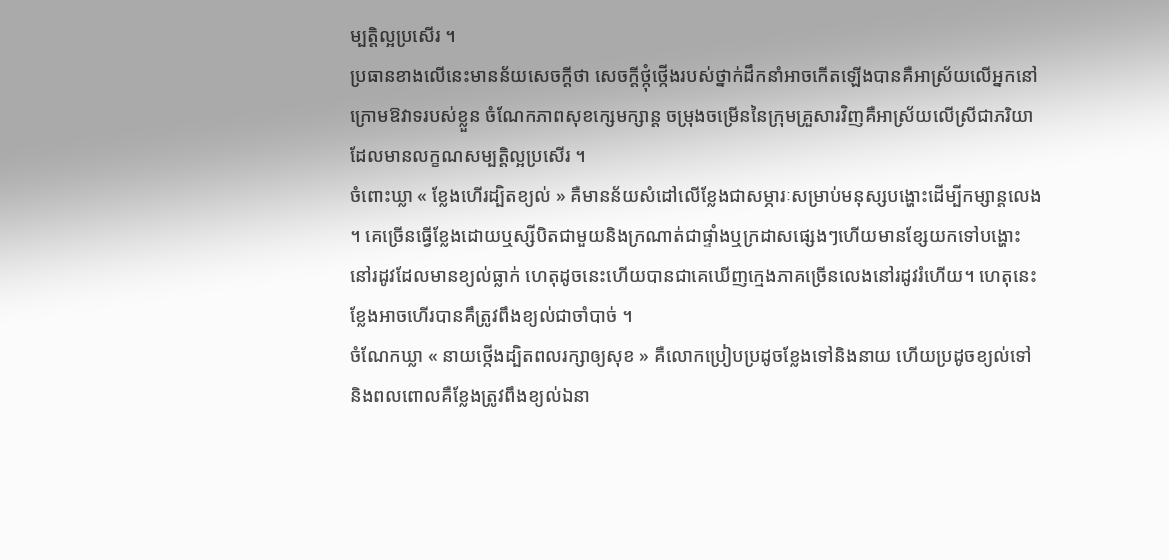ម្បត្តិល្អប្រសើរ ។
ប្រធានខាងលើនេះមានន័យសេចក្តីថា សេចក្តីថ្កុំថ្កើងរបស់ថ្នាក់ដឹកនាំអាចកើតឡើងបានគឺអាស្រ័យលើអ្នកនៅក្រោមឱវាទរបស់ខ្លួន ចំណែកភាពសុខក្សេមក្សាន្ត ចម្រុងចម្រើននៃក្រុមគ្រួសារវិញគឺអាស្រ័យលើស្រីជាភរិយាដែលមានលក្ខណសម្បត្តិល្អប្រសើរ ។
ចំពោះឃ្លា « ខ្លែងហើរដ្បិតខ្យល់ » គឺមានន័យសំដៅលើខ្លែងជាសម្ភារៈសម្រាប់មនុស្សបង្ហោះដើម្បីកម្សាន្តលេង ។ គេច្រើនធ្វើខ្លែងដោយឬស្សីបិតជាមួយនិងក្រណាត់ជាផ្ទាំងឬក្រដាសផ្សេងៗហើយមានខ្សែយកទៅបង្ហោះនៅរដូវដែលមានខ្យល់ធ្លាក់ ហេតុដូចនេះហើយបានជាគេឃើញក្មេងភាគច្រើនលេងនៅរដូវរំហើយ។ ហេតុនេះខ្លែងអាចហើរបានគឹត្រូវពឹងខ្យល់ជាចាំបាច់ ។
ចំណែកឃ្លា « នាយថ្កើងដ្បិតពលរក្សាឲ្យសុខ » គឺលោកប្រៀបប្រដូចខ្លែងទៅនិងនាយ ហើយប្រដូចខ្យល់ទៅនិងពលពោលគឺខ្លែងត្រូវពឹងខ្យល់ឯនា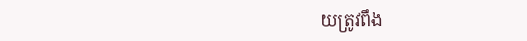យត្រូវពឹង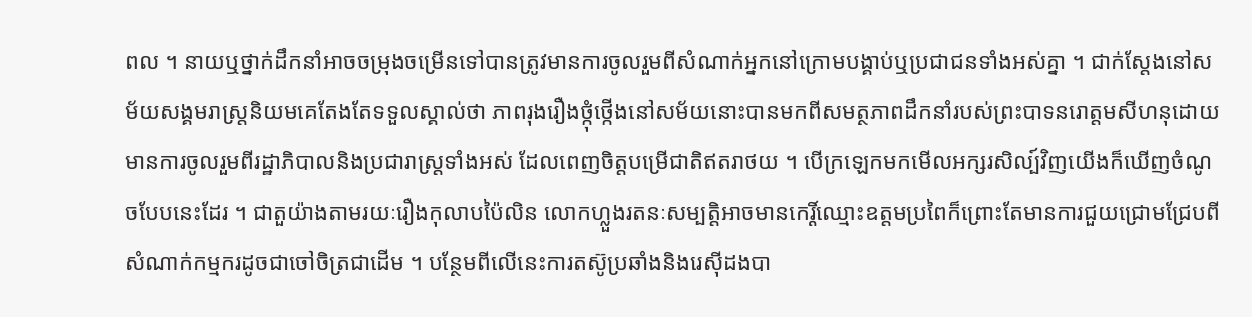ពល ។ នាយឬថ្នាក់ដឹកនាំអាចចម្រុងចម្រើនទៅបានត្រូវមានការចូលរួមពីសំណាក់អ្នកនៅក្រោមបង្គាប់ឬប្រជាជនទាំងអស់គ្នា ។ ជាក់ស្តែងនៅសម័យសង្គមរាស្រ្តនិយមគេតែងតែទទួលស្គាល់ថា ភាពរុងរឿងថ្កុំថ្កើងនៅសម័យនោះបានមកពីសមត្ថភាពដឹកនាំរបស់ព្រះបាទនរោត្តមសីហនុដោយមានការចូលរួមពីរដ្ឋាភិបាលនិងប្រជារាស្រ្តទាំងអស់ ដែលពេញចិត្តបម្រើជាតិឥតរាថយ ។ បើក្រឡេកមកមើលអក្សរសិល្ប៍វិញយើងក៏ឃើញចំណូចបែបនេះដែរ ។ ជាតួយ៉ាងតាមរយៈរឿងកុលាបប៉ៃលិន លោកហ្លួងរតនៈសម្បត្តិអាចមានកេរ្តិ៍ឈ្មោះឧត្តមប្រពៃក៏ព្រោះតែមានការជួយជ្រោមជ្រែបពីសំណាក់កម្មករដូចជាចៅចិត្រជាដើម ។ បន្ថែមពីលើនេះការតស៊ូប្រឆាំងនិងរេស៊ីដងបា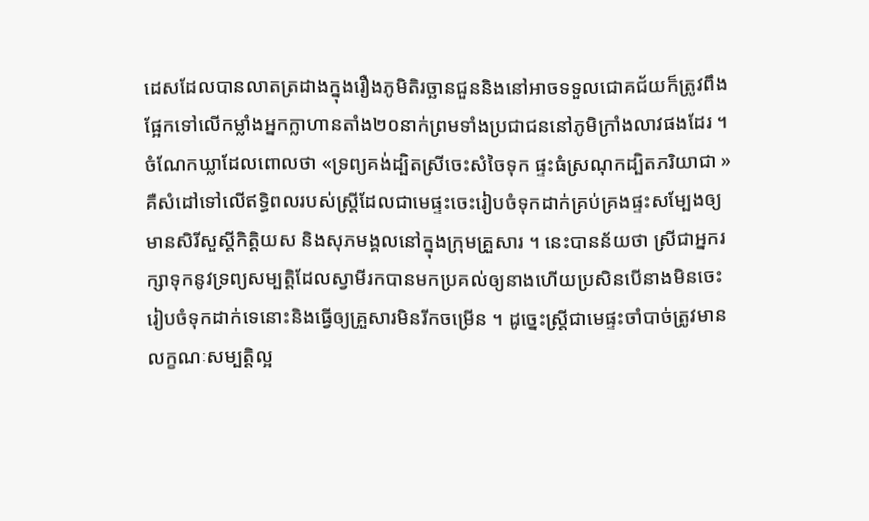ដេសដែលបានលាតត្រដាងក្នុងរឿងភូមិតិរច្ឆានជួននិងនៅអាចទទួលជោគជ័យក៏ត្រូវពឹងផ្អែកទៅលើកម្លាំងអ្នកក្លាហានតាំង២០នាក់ព្រមទាំងប្រជាជននៅភូមិក្រាំងលាវផងដែរ ។
ចំណែកឃ្លាដែលពោលថា «ទ្រព្យគង់ដ្បិតស្រីចេះសំចៃទុក ផ្ទះធំស្រណុកដ្បិតភរិយាជា » គឺសំដៅទៅលើឥទ្ធិពលរបស់ស្រ្តីដែលជាមេផ្ទះចេះរៀបចំទុកដាក់គ្រប់គ្រងផ្ទះសម្បែងឲ្យមានសិរីសួស្តីកិត្តិយស និងសុភមង្គលនៅក្នុងក្រុមគ្រួសារ ។ នេះបានន័យថា ស្រីជាអ្នករក្សាទុកនូវទ្រព្យសម្បត្តិដែលស្វាមីរកបានមកប្រគល់ឲ្យនាងហើយប្រសិនបើនាងមិនចេះរៀបចំទុកដាក់ទេនោះនិងធ្វើឲ្យគ្រួសារមិនរីកចម្រើន ។ ដូច្នេះស្រី្តជាមេផ្ទះចាំបាច់ត្រូវមានលក្ខណៈសម្បត្តិល្អ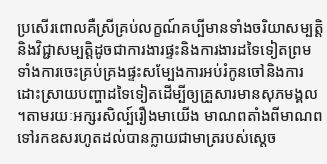ប្រសើរពោលគឺស្រីគ្រប់លក្ខណ៍គប្បីមានទាំងចរិយាសម្បត្តិនិងវិជ្ជាសម្បត្តិដូចជាការងារផ្ទះនិងការងារដទៃទៀតព្រមទាំងការចេះគ្រប់គ្រងផ្ទះសម្បែងការអប់រំកូនចៅនិងការដោះស្រាយបញ្ហាដទៃទៀតដើម្បីឲ្យគ្រួសារមានសុភមង្គល ។តាមរយៈអក្សរសិល្ប៍រឿងមាយើង មាណពតាំងពីមាណពទៅរកឧសរហូតដល់បានក្លាយជាមាត្ររបស់ស្តេច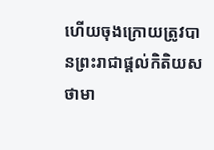ហើយចុងក្រោយត្រូវបានព្រះរាជាផ្តល់កិតិយសថាមា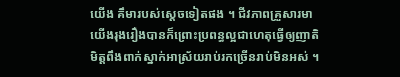យើង គឹមារបស់ស្តេចទៀតផង ។ ជីវភាពគ្រួសារមាយើងរុងរឿងបានក៏ព្រោះប្រពន្ធល្អជាហេតុធ្វើឲ្យញាតិមិត្តពឹងពាក់ស្នាក់អាស្រ័យរាប់រកច្រើនរាប់មិនអស់ ។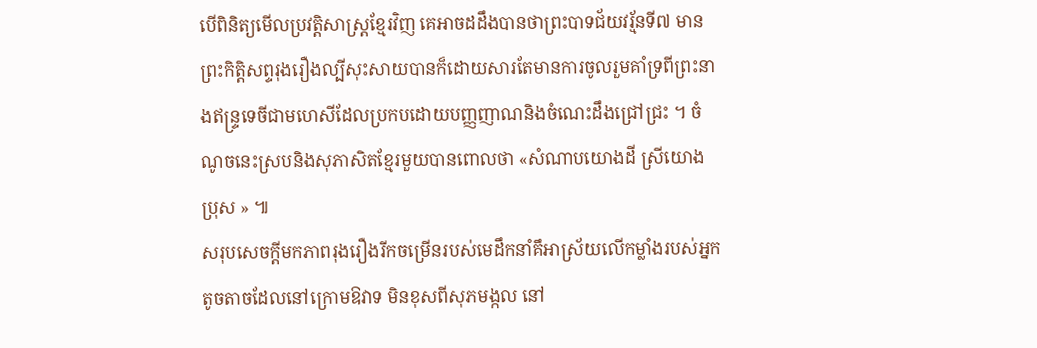បើពិនិត្យមើលប្រវត្តិសាស្រ្តខ្មែរវិញ គេអាចដដឹងបានថាព្រះបាទជ័យវរ្ម័នទី៧ មានព្រះកិតិ្តសព្ទរុងរឿងល្បីសុះសាយបានក៏ដោយសារតែមានការចូលរួមគាំទ្រពីព្រះនាងឥន្រ្ទទេចីជាមហេសីដែលប្រកបដោយបញ្ញញាណនិងចំណេះដឹងជ្រៅជ្រះ ។ ចំណូចនេះស្របនិងសុភាសិតខ្មែរមួយបានពោលថា «សំណាបយោងដី ស្រីយោងប្រុស » ៕
សរុបសេចក្តីមកភាពរុងរឿងរីកចម្រើនរបស់មេដឹកនាំគឹអាស្រ័យលើកម្លាំងរបស់អ្នក តូចតាចដែលនៅក្រោមឱវាទ មិនខុសពីសុភមង្កល នៅ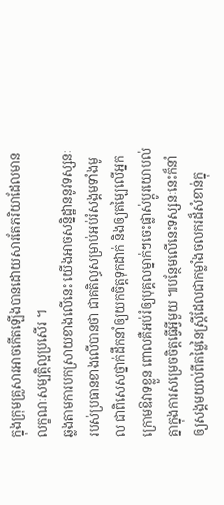ក្នុងក្រុមគ្រួសារអាចកើតឡើងបានដោយសារតែភរិយាដែលមានលក្ខណៈសម្បត្តិល្អប្រសើរ ។
ឆ្លងតាមការបកស្រាយខាងលើនេះ យើងអាចសន្និដ្ឋាននូវទស្សនៈរបស់ប្រធានខាងលើបានថា ជាគតិល្ធសម្រាប់អប់រំសង្គមទាំងមូល ជាពិសេសថ្នាក់ដឹកនាំឲ្យយកចិត្តទុកដាក់ និងឲ្យតម្ឡៃលើអ្នកក្រោមឱវាទខ្លួន ពោលគឺអប់រំឲ្យបុគ្គលម្នាក់ៗចេះផ្លាស់ប្តូរយោបល់គ្នាក្នុងការសម្រេចចិត្តធ្វើអ្វីមួយ ៕បន្ថែមលើនេះទស្សនៈនេះក៏នាំឲ្យសង្គមយល់ពីតម្លៃនៃស្រ្តីដែលជាកម្លាំងចលករដ៏សំខាន់ក្នុ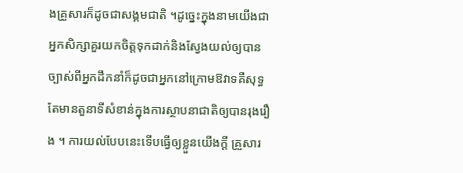ងគ្រួសារក៏ដូចជាសង្គមជាតិ ។ដូច្នេះក្នុងនាមយើងជាអ្នកសិក្សាគួរយកចិត្តទុកដាក់និងស្វែងយល់ឲ្យបានច្បាស់ពីអ្នកដឹកនាំក៏ដូចជាអ្នកនៅក្រោមឱវាទគឺសុទ្ធតែមានតួនាទីសំខាន់ក្នុងការស្ថាបនាជាតិឲ្យបានរុងរឿង ។ ការយល់បែបនេះទើបធ្វើឲ្យខ្លួនយើងក្តី គ្រួសារ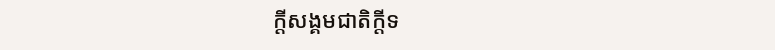ក្តីសង្គមជាតិក្តីទ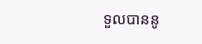ទួលបាននូ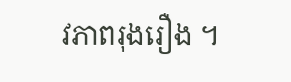វភាពរុងរឿង ។